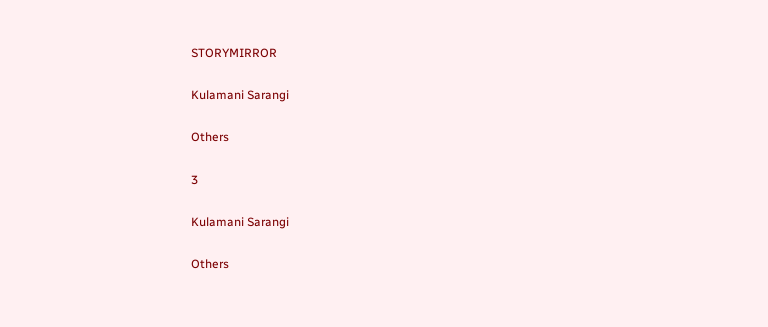STORYMIRROR

Kulamani Sarangi

Others

3

Kulamani Sarangi

Others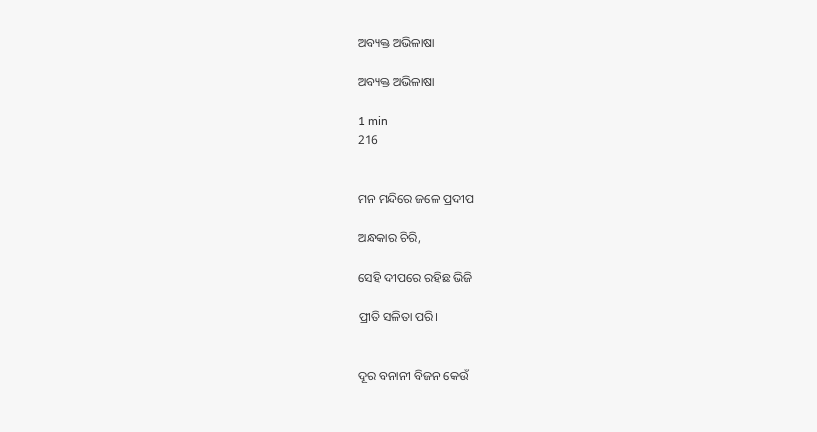ଅବ୍ୟକ୍ତ ଅଭିଳାଷା

ଅବ୍ୟକ୍ତ ଅଭିଳାଷା

1 min
216


ମନ ମନ୍ଦିରେ ଜଳେ ପ୍ରଦୀପ

ଅନ୍ଧକାର ଚିରି,

ସେହି ଦୀପରେ ରହିଛ ଭିଜି

ପ୍ରୀତି ସଳିତା ପରି।


ଦୂର ବନାନୀ ବିଜନ କେଉଁ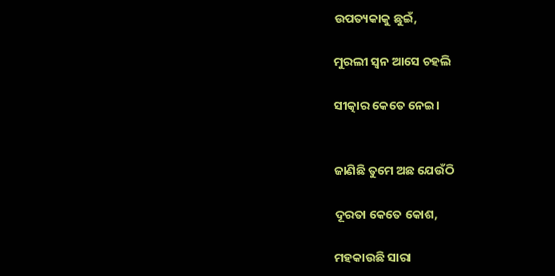ଉପତ୍ୟକାକୁ ଛୁଇଁ,

ମୁରଲୀ ସ୍ୱନ ଆସେ ଚହଲି

ସୀତ୍କାର କେତେ ନେଇ।


ଜାଣିଛି ତୁମେ ଅଛ ଯେଉଁଠି

ଦୂରତା କେତେ କୋଶ,

ମହକାଉଛି ସାରା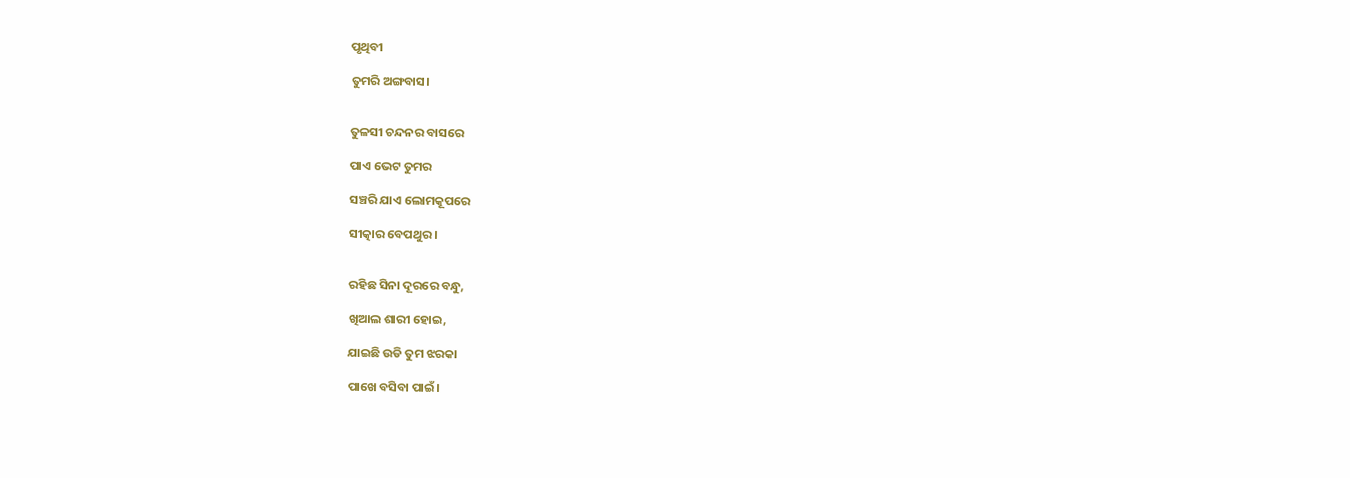ପୃଥିବୀ

ତୁମରି ଅଙ୍ଗବାସ।


ତୁଳସୀ ଚନ୍ଦନର ବାସରେ

ପାଏ ଭେଟ ତୁମର

ସଞ୍ଚରି ଯାଏ ଲୋମକୂପରେ

ସୀତ୍କାର ବେପଥୁର ।


ରହିଛ ସିନା ଦୂରରେ ବନ୍ଧୁ,

ଖିଆଲ ଶାରୀ ହୋଇ,

ଯାଇଛି ଉଡି ତୁମ ଝରକା

ପାଖେ ବସିବା ପାଇଁ।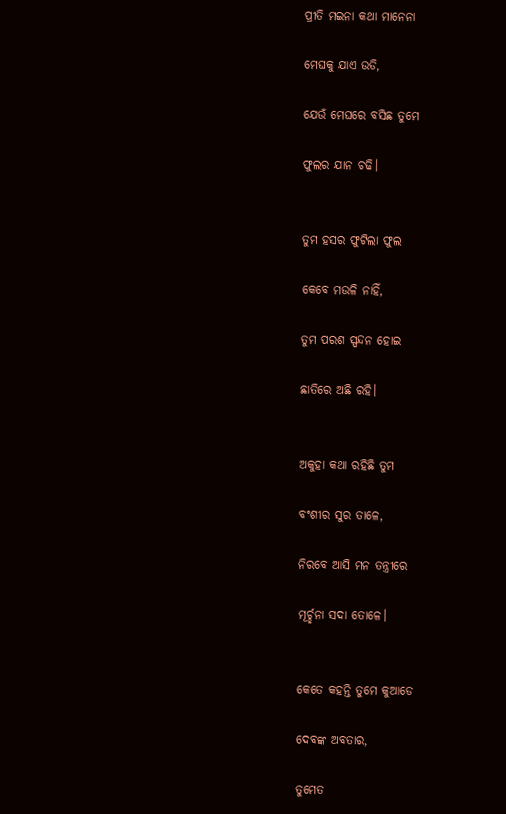ପ୍ରୀତି ମଇନା କଥା ମାନେନା

ମେଘକୁ ଯାଏ ଉଡି,

ଯେଉଁ ମେଘରେ ବସିଛ ତୁମେ

ଫୁଲର ଯାନ ଚଢି।


ତୁମ ହସର ଫୁଟିଲା ଫୁଲ

କେବେ ମଉଳି ନାହିଁ,

ତୁମ ପରଶ ସ୍ପନ୍ଦନ ହୋଇ

ଛାତିରେ ଅଛି ରହି।


ଅକୁହା କଥା ରହିଛି ତୁମ

ବଂଶୀର ସୁର ତାଳେ,

ନିରବେ ଆସି ମନ ତନ୍ତ୍ରୀରେ

ମୂର୍ଚ୍ଛନା ସଦା ତୋଳେ।


କେତେ କହନ୍ତି ତୁମେ କୁଆଡେ

ଦେବଙ୍କ ଅବତାର,

ତୁମେତ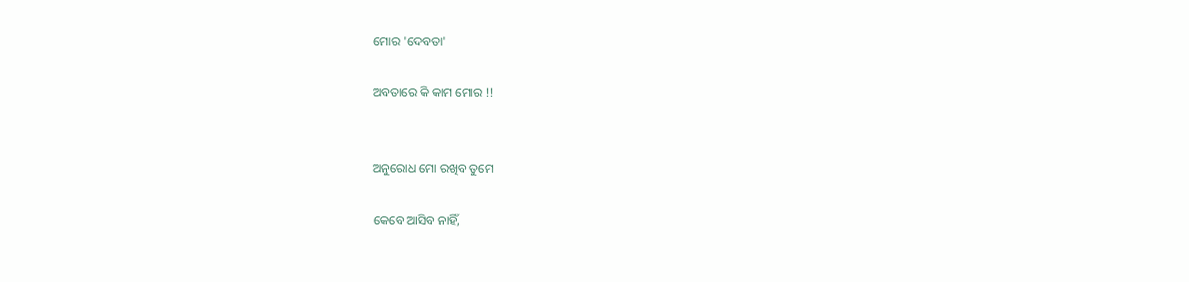ମୋର 'ଦେବତା'

ଅବତାରେ କି କାମ ମୋର !!


ଅନୁରୋଧ ମୋ ରଖିବ ତୁମେ

କେବେ ଆସିବ ନାହିଁ,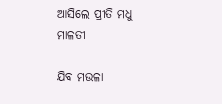ଆସିଲେ ପ୍ରୀତି ମଧୁ ମାଳତୀ

ଯିବ ମଉଳା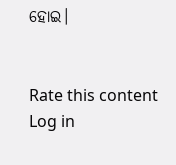ହୋଇ।


Rate this content
Log in